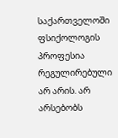საქართველოში ფსიქოლოგის პროფესია რეგულირებული არ არის. არ არსებობს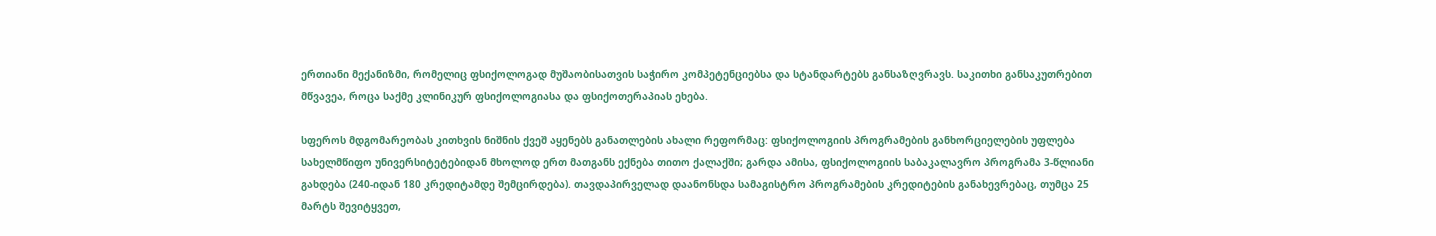ერთიანი მექანიზმი, რომელიც ფსიქოლოგად მუშაობისათვის საჭირო კომპეტენციებსა და სტანდარტებს განსაზღვრავს. საკითხი განსაკუთრებით მწვავეა, როცა საქმე კლინიკურ ფსიქოლოგიასა და ფსიქოთერაპიას ეხება.

სფეროს მდგომარეობას კითხვის ნიშნის ქვეშ აყენებს განათლების ახალი რეფორმაც: ფსიქოლოგიის პროგრამების განხორციელების უფლება სახელმწიფო უნივერსიტეტებიდან მხოლოდ ერთ მათგანს ექნება თითო ქალაქში; გარდა ამისა, ფსიქოლოგიის საბაკალავრო პროგრამა 3-წლიანი გახდება (240-იდან 180 კრედიტამდე შემცირდება). თავდაპირველად დაანონსდა სამაგისტრო პროგრამების კრედიტების განახევრებაც, თუმცა 25 მარტს შევიტყვეთ,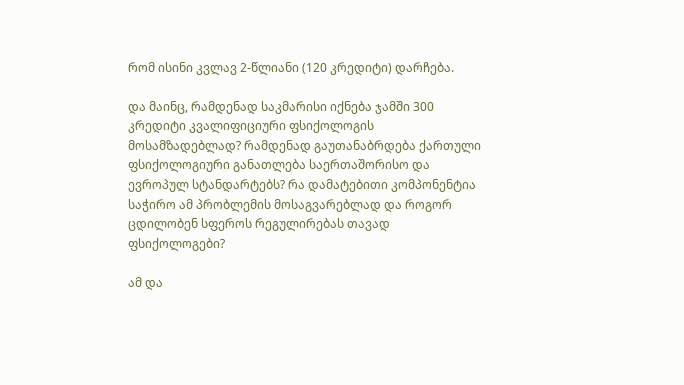რომ ისინი კვლავ 2-წლიანი (120 კრედიტი) დარჩება.

და მაინც, რამდენად საკმარისი იქნება ჯამში 300 კრედიტი კვალიფიციური ფსიქოლოგის მოსამზადებლად? რამდენად გაუთანაბრდება ქართული ფსიქოლოგიური განათლება საერთაშორისო და ევროპულ სტანდარტებს? რა დამატებითი კომპონენტია საჭირო ამ პრობლემის მოსაგვარებლად და როგორ ცდილობენ სფეროს რეგულირებას თავად ფსიქოლოგები?

ამ და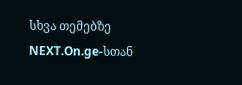სხვა თემებზე NEXT.On.ge-სთან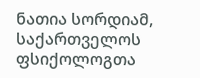ნათია სორდიამ, საქართველოს ფსიქოლოგთა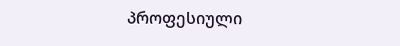პროფესიული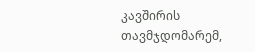კავშირის თავმჯდომარემ,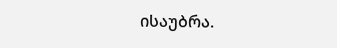ისაუბრა.